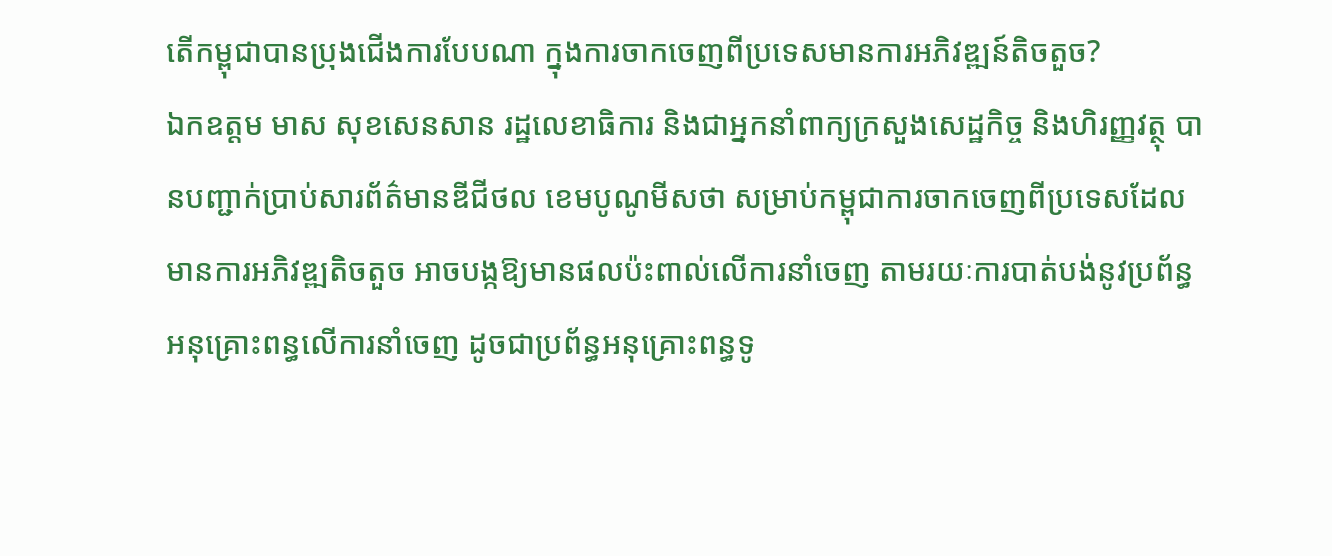តើកម្ពុជាបានប្រុងជើងការបែបណា ក្នុងការចាកចេញពីប្រទេសមានការអភិវឌ្ឍន៍តិចតួច?
ឯកឧត្តម មាស សុខសេនសាន រដ្ឋលេខាធិការ និងជាអ្នកនាំពាក្យក្រសួងសេដ្ឋកិច្ច និងហិរញ្ញវត្ថុ បានបញ្ជាក់ប្រាប់សារព័ត៌មានឌីជីថល ខេមបូណូមីសថា សម្រាប់កម្ពុជាការចាកចេញពីប្រទេសដែលមានការអភិវឌ្ឍតិចតួច អាចបង្កឱ្យមានផលប៉ះពាល់លើការនាំចេញ តាមរយៈការបាត់បង់នូវប្រព័ន្ធអនុគ្រោះពន្ធលើការនាំចេញ ដូចជាប្រព័ន្ធអនុគ្រោះពន្ធទូ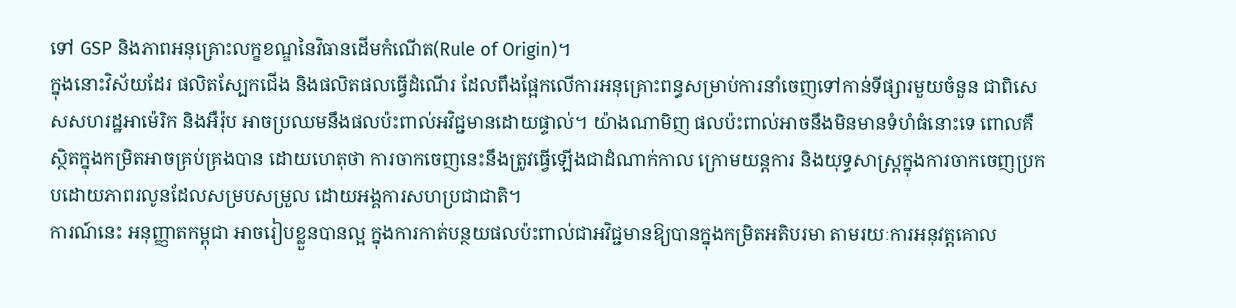ទៅ GSP និងភាពអនុគ្រោះលក្ខខណ្ឌនៃវិធានដើមកំណើត(Rule of Origin)។
ក្នុងនោះវិស័យដែរ ផលិតស្បែកជើង និងផលិតផលធ្វើដំណើរ ដែលពឹងផ្អែកលើការអនុគ្រោះពន្ធសម្រាប់ការនាំចេញទៅកាន់ទីផ្សារមួយចំនួន ជាពិសេសសហរដ្ឋអាម៉េរិក និងអឺរ៉ុប អាចប្រឈមនឹងផលប៉ះពាល់អវិជ្ជមានដោយផ្ទាល់។ យ៉ាងណាមិញ ផលប៉ះពាល់អាចនឹងមិនមានទំហំធំនោះទេ ពោលគឺស្ថិតក្នុងកម្រិតអាចគ្រប់គ្រងបាន ដោយហេតុថា ការចាកចេញនេះនឹងត្រូវធ្វើឡើងជាដំណាក់កាល ក្រោមយន្តការ និងយុទ្ធសាស្ត្រក្នុងការចាកចេញប្រកបដោយភាពរលូនដែលសម្របសម្រួល ដោយអង្គការសហប្រជាជាតិ។
ការណ៍នេះ អនុញ្ញាតកម្ពុជា អាចរៀបខ្លួនបានល្អ ក្នុងការកាត់បន្ថយផលប៉ះពាល់ជាអវិជ្ជមានឱ្យបានក្នុងកម្រិតអតិបរមា តាមរយៈការអនុវត្តគោល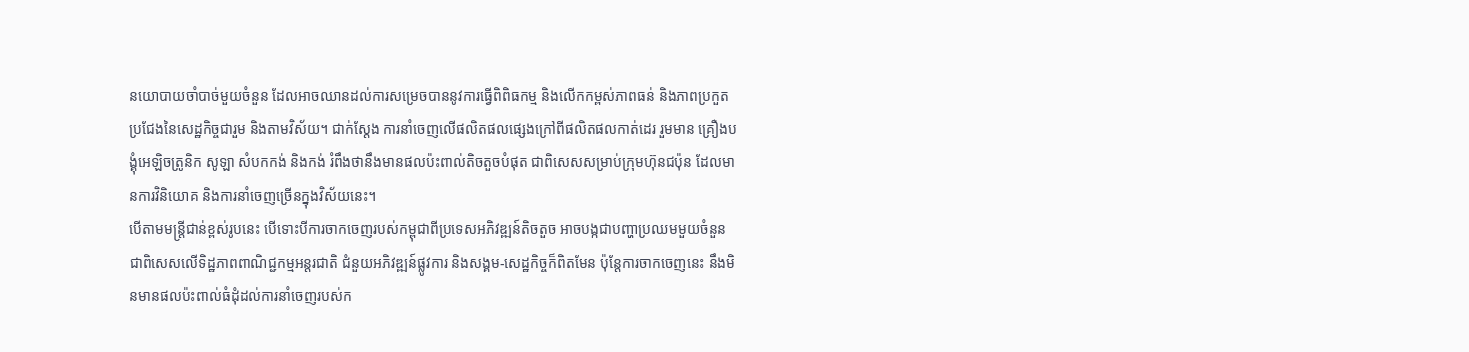នយោបាយចាំបាច់មួយចំនួន ដែលអាចឈានដល់ការសម្រេចបាននូវការធ្វើពិពិធកម្ម និងលើកកម្ពស់ភាពធន់ និងភាពប្រកួតប្រជែងនៃសេដ្ឋកិច្ចជារួម និងតាមវិស័យ។ ជាក់ស្ដែង ការនាំចេញលើផលិតផលផ្សេងក្រៅពីផលិតផលកាត់ដេរ រួមមាន គ្រឿងបង្គុំអេឡិចត្រូនិក សូឡា សំបកកង់ និងកង់ រំពឹងថានឹងមានផលប៉ះពាល់តិចតួចបំផុត ជាពិសេសសម្រាប់ក្រុមហ៊ុនជប៉ុន ដែលមានការវិនិយោគ និងការនាំចេញច្រើនក្នុងវិស័យនេះ។
បើតាមមន្ត្រីជាន់ខ្ពស់រូបនេះ បើទោះបីការចាកចេញរបស់កម្ពុជាពីប្រទេសអភិវឌ្ឍន៍តិចតួច អាចបង្កជាបញ្ហាប្រឈមមួយចំនួន ជាពិសេសលើទិដ្ឋភាពពាណិជ្ជកម្មអន្តរជាតិ ជំនួយអភិវឌ្ឍន៍ផ្លូវការ និងសង្គម-សេដ្ឋកិច្ចក៏ពិតមែន ប៉ុន្តែការចាកចេញនេះ នឹងមិនមានផលប៉ះពាល់ធំដុំដល់ការនាំចេញរបស់ក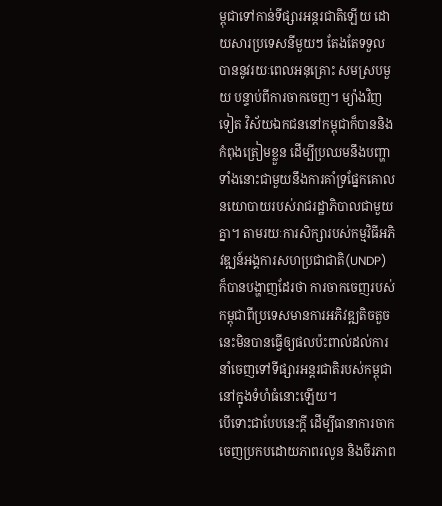ម្ពុជាទៅកាន់ទីផ្សារអន្តរជាតិឡើយ ដោយសារប្រទេសនីមួយៗ តែងតែទទួលបាននូវរយៈពេលអនុគ្រោះ សមស្របមួយ បន្ទាប់ពីការចាកចេញ។ ម្យ៉ាងវិញទៀត វិស័យឯកជននៅកម្ពុជាក៏បាននិងកំពុងត្រៀមខ្លួន ដើម្បីប្រឈមនឹងបញ្ហាទាំងនោះជាមួយនឹងការគាំទ្រផ្នែកគោលនយោបាយរបស់រាជរដ្ឋាភិបាលជាមួយគ្នា។ តាមរយៈការសិក្សារបស់កម្មវិធីអភិវឌ្ឍន៍អង្គការសហប្រជាជាតិ(UNDP) ក៏បានបង្ហាញដែរថា ការចាកចេញរបស់កម្ពុជាពីប្រទេសមានការអភិវឌ្ឍតិចតួចនេះមិនបានធ្វើឲ្យផលប៉ះពាល់ដល់ការនាំចេញទៅទីផ្សារអន្តរជាតិរបស់កម្ពុជា នៅក្នុងទំហំធំនោះឡើយ។
បើទោះជាបែបនេះក្ដី ដើម្បីធានាការចាកចេញប្រកបដោយភាពរលូន និងចីរភាព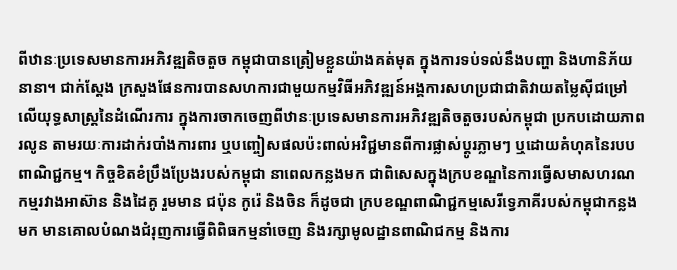ពីឋានៈប្រទេសមានការអភិវឌ្ឍតិចតួច កម្ពុជាបានត្រៀមខ្លួនយ៉ាងគត់មុត ក្នុងការទប់ទល់នឹងបញ្ហា និងហានិភ័យនានា។ ជាក់ស្ដែង ក្រសួងផែនការបានសហការជាមួយកម្មវិធីអភិវឌ្ឍន៍អង្គការសហប្រជាជាតិវាយតម្លៃស៊ីជម្រៅលើយុទ្ធសាស្ត្រនៃដំណើរការ ក្នុងការចាកចេញពីឋានៈប្រទេសមានការអភិវឌ្ឍតិចតួចរបស់កម្ពុជា ប្រកបដោយភាពរលូន តាមរយៈការដាក់របាំងការពារ ឬបញ្ចៀសផលប៉ះពាល់អវិជ្ជមានពីការផ្លាស់ប្តូរភ្លាមៗ ឬដោយគំហុគនៃរបបពាណិជ្ជកម្ម។ កិច្ចខិតខំប្រឹងប្រែងរបស់កម្ពុជា នាពេលកន្លងមក ជាពិសេសក្នុងក្របខណ្ឌនៃការធ្វើសមាសហរណកម្មរវាងអាស៊ាន និងដៃគូ រួមមាន ជប៉ុន កូរ៉េ និងចិន ក៏ដូចជា ក្របខណ្ឌពាណិជ្ជកម្មសេរីទ្វេភាគីរបស់កម្ពុជាកន្លងមក មានគោលបំណងជំរុញការធ្វើពិពិធកម្មនាំចេញ និងរក្សាមូលដ្ឋានពាណិជកម្ម និងការ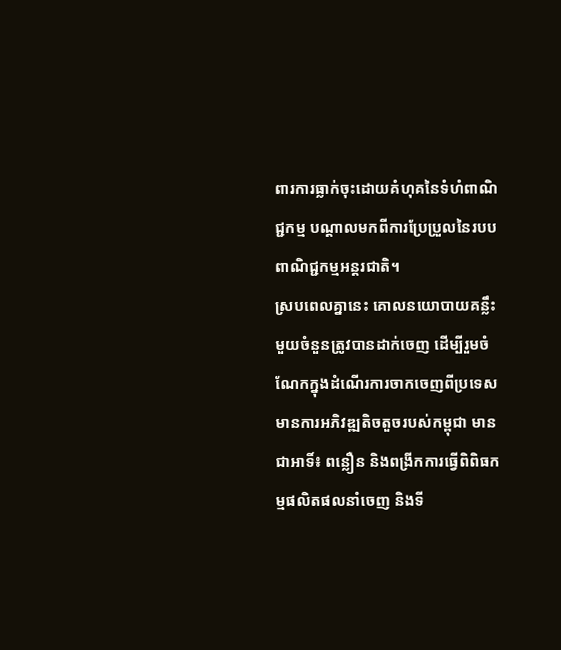ពារការធ្លាក់ចុះដោយគំហុគនៃទំហំពាណិជ្ជកម្ម បណ្តាលមកពីការប្រែប្រួលនៃរបបពាណិជ្ជកម្មអន្តរជាតិ។
ស្របពេលគ្នានេះ គោលនយោបាយគន្លឹះមួយចំនួនត្រូវបានដាក់ចេញ ដើម្បីរួមចំណែកក្នុងដំណើរការចាកចេញពីប្រទេសមានការអភិវឌ្ឍតិចតួចរបស់កម្ពុជា មានជាអាទិ៍៖ ពន្លឿន និងពង្រីកការធ្វើពិពិធកម្មផលិតផលនាំចេញ និងទី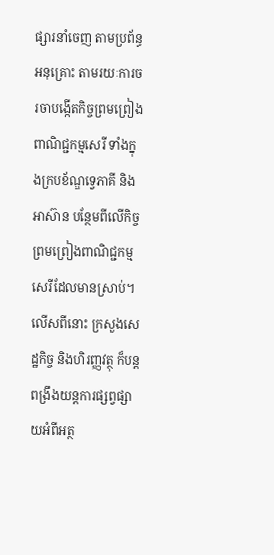ផ្សារនាំចេញ តាមប្រព័ន្ធអនុគ្រោះ តាមរយៈការចរចាបង្កើតកិច្ចព្រមព្រៀងពាណិជ្ជកម្មសេរី ទាំងក្នុងក្របខ័ណ្ឌទ្វេភាគី និងអាស៊ាន បន្ថែមពីលើកិច្ចព្រមព្រៀងពាណិជ្ជកម្មសេរីដែលមានស្រាប់។ លើសពីនោះ ក្រសួងសេដ្ឋកិច្ច និងហិរញ្ញវត្ថុ ក៏បន្តពង្រឹងយន្តការផ្សព្វផ្សាយអំពីអត្ថ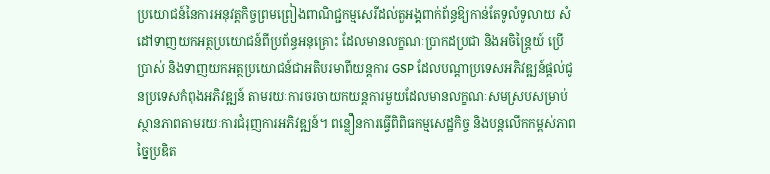ប្រយោជន៍នៃការអនុវត្តកិច្ចព្រមព្រៀងពាណិជ្ជកម្មសេរីដល់តួអង្គពាក់ព័ន្ធឱ្យកាន់តែទូលំទូលាយ សំដៅទាញយកអត្ថប្រយោជន៍ពីប្រព័ន្ធអនុគ្រោះ ដែលមានលក្ខណៈប្រាកដប្រជា និងអចិន្ត្រៃយ៍ ប្រើប្រាស់ និងទាញយកអត្ថប្រយោជន៍ជាអតិបរមាពីយន្តការ GSP ដែលបណ្តាប្រទេសអភិវឌ្ឍន៍ផ្តល់ជូនប្រទេសកំពុងអភិវឌ្ឍន៍ តាមរយៈការចរចាយកយន្តការមួយដែលមានលក្ខណៈសមស្របសម្រាប់ស្ថានភាពតាមរយៈការជំរុញការអភិវឌ្ឍន៍។ ពន្លឿនការធ្វើពិពិធកម្មសេដ្ឋកិច្ច និងបន្តលើកកម្ពស់ភាពច្នៃប្រឌិត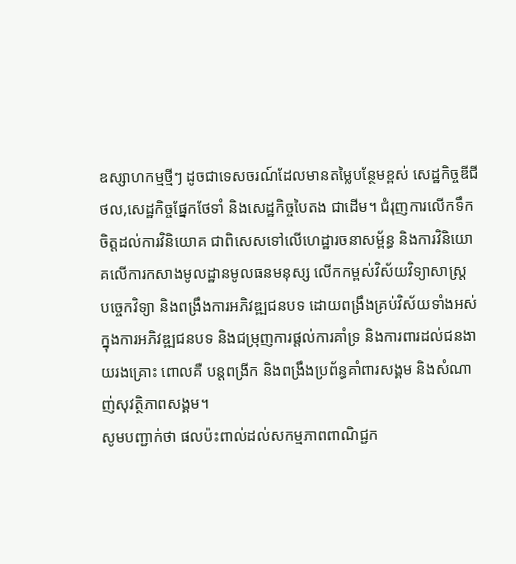ឧស្សាហកម្មថ្មីៗ ដូចជាទេសចរណ៍ដែលមានតម្លៃបន្ថែមខ្ពស់ សេដ្ឋកិច្ចឌីជីថល,សេដ្ឋកិច្ចផ្នែកថែទាំ និងសេដ្ឋកិច្ចបៃតង ជាដើម។ ជំរុញការលើកទឹកចិត្តដល់ការវិនិយោគ ជាពិសេសទៅលើហេដ្ឋារចនាសម្ព័ន្ធ និងការវិនិយោគលើការកសាងមូលដ្ឋានមូលធនមនុស្ស លើកកម្ពស់វិស័យវិទ្យាសាស្ត្រ បច្ចេកវិទ្យា និងពង្រឹងការអភិវឌ្ឍជនបទ ដោយពង្រឹងគ្រប់វិស័យទាំងអស់ក្នុងការអភិវឌ្ឍជនបទ និងជម្រុញការផ្តល់ការគាំទ្រ និងការពារដល់ជនងាយរងគ្រោះ ពោលគឺ បន្តពង្រីក និងពង្រឹងប្រព័ន្ធគាំពារសង្គម និងសំណាញ់សុវត្ថិភាពសង្គម។
សូមបញ្ជាក់ថា ផលប៉ះពាល់ដល់សកម្មភាពពាណិជ្ជក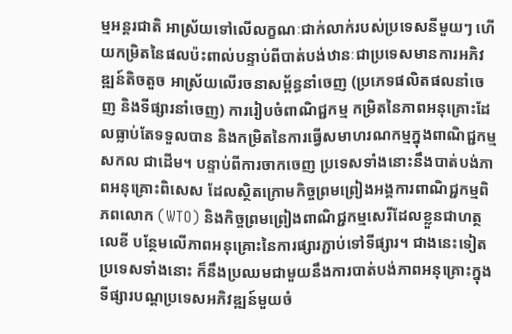ម្មអន្តរជាតិ អាស្រ័យទៅលើលក្ខណៈជាក់លាក់របស់ប្រទេសនីមួយៗ ហើយកម្រិតនៃផលប៉ះពាល់បន្ទាប់ពីបាត់បង់ឋានៈជាប្រទេសមានការអភិវឌ្ឍន៍តិចតួច អាស្រ័យលើរចនាសម្ព័ន្ធនាំចេញ (ប្រភេទផលិតផលនាំចេញ និងទីផ្សារនាំចេញ) ការរៀបចំពាណិជ្ជកម្ម កម្រិតនៃភាពអនុគ្រោះដែលធ្លាប់តែទទួលបាន និងកម្រិតនៃការធ្វើសមាហរណកម្មក្នុងពាណិជ្ជកម្មសកល ជាដើម។ បន្ទាប់ពីការចាកចេញ ប្រទេសទាំងនោះនឹងបាត់បង់ភាពអនុគ្រោះពិសេស ដែលស្ថិតក្រោមកិច្ចព្រមព្រៀងអង្គការពាណិជ្ជកម្មពិភពលោក (WTO) និងកិច្ចព្រមព្រៀងពាណិជ្ជកម្មសេរីដែលខ្លួនជាហត្ថលេខី បន្ថែមលើភាពអនុគ្រោះនៃការផ្សារភ្ជាប់ទៅទីផ្សារ។ ជាងនេះទៀត ប្រទេសទាំងនោះ ក៏នឹងប្រឈមជាមួយនឹងការបាត់បង់ភាពអនុគ្រោះក្នុងទីផ្សារបណ្តប្រទេសអភិវឌ្ឍន៍មួយចំ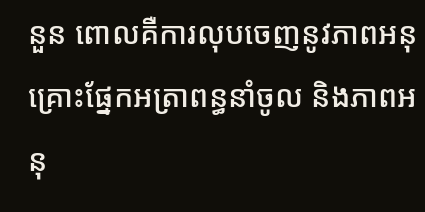នួន ពោលគឺការលុបចេញនូវភាពអនុគ្រោះផ្នែកអត្រាពន្ធនាំចូល និងភាពអនុ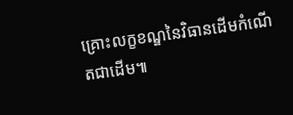គ្រោះលក្ខខណ្ឌនៃវិធានដើមកំណើតជាដើម៕